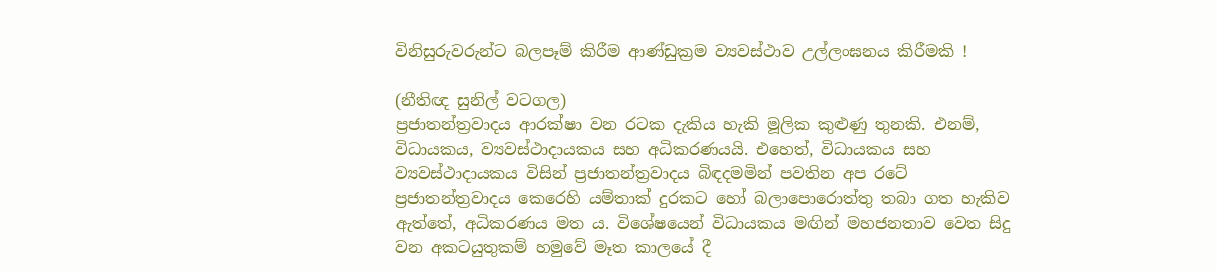විනිසුරුවරුන්ට බලපෑම් කිරීම ආණ්ඩුක්‍රම ව්‍යවස්ථාව උල්ලංඝනය කිරීමකි !

(නීතිඥ සුනිල් වටගල)
ප්‍රජාතන්ත්‍රවාදය ආරක්ෂා වන රටක දැකිය හැකි මූලික කුළුණු තුනකි. එනම්, විධායකය, ව්‍යවස්ථාදායකය සහ අධිකරණයයි. එහෙත්, විධායකය සහ ව්‍යවස්ථාදායකය විසින් ප්‍රජාතන්ත්‍රවාදය බිඳදමමින් පවතින අප රටේ ප්‍රජාතන්ත්‍රවාදය කෙරෙහි යම්තාක් දුරකට හෝ බලාපොරොත්තු තබා ගත හැකිව ඇත්තේ, අධිකරණය මත ය. විශේෂයෙන් විධායකය මඟින් මහජනතාව වෙත සිදු වන අකටයුතුකම් හමුවේ මෑත කාලයේ දී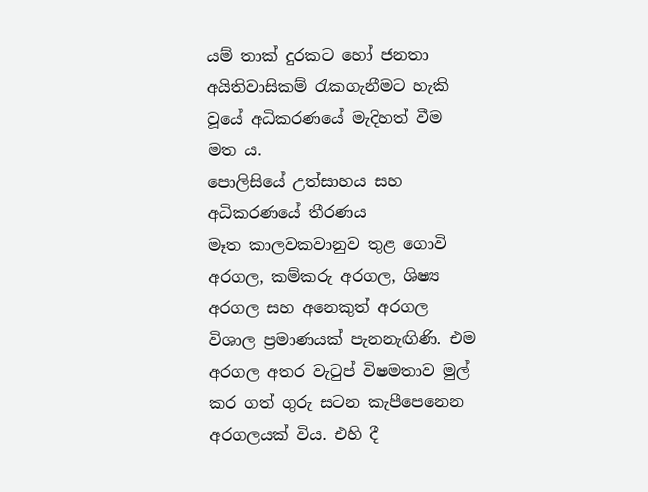යම් තාක් දුරකට හෝ ජනතා අයිතිවාසිකම් රැකගැනීමට හැකි වූයේ අධිකරණයේ මැදිහත් වීම මත ය.
පොලිසියේ උත්සාහය සහ අධිකරණයේ තීරණය
මෑත කාලවකවානුව තුළ ගොවි අරගල, කම්කරු අරගල, ශිෂ්‍ය අරගල සහ අනෙකුත් අරගල විශාල ප්‍රමාණයක් පැනනැඟිණි. එම අරගල අතර වැටුප් විෂමතාව මුල් කර ගත් ගුරු සටන කැපීපෙනෙන අරගලයක් විය. එහි දී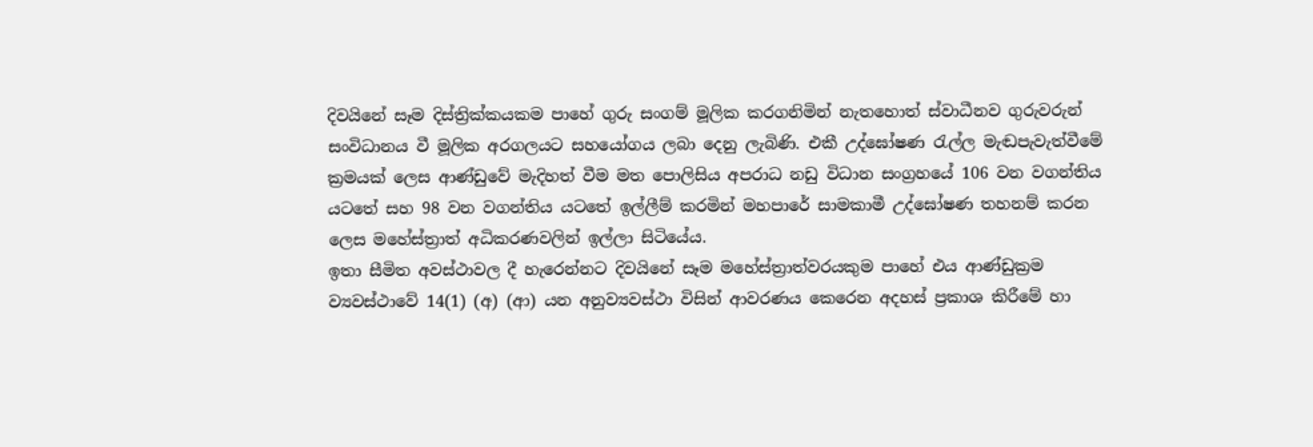දිවයිනේ සෑම දිස්ත්‍රික්කයකම පාහේ ගුරු සංගම් මූලික කරගනිමින් නැතහොත් ස්වාධීනව ගුරුවරුන් සංවිධානය වී මූලික අරගලයට සහයෝගය ලබා දෙනු ලැබිණි. එකී උද්ඝෝෂණ රැල්ල මැඬපැවැත්වීමේ ක්‍රමයක් ලෙස ආණ්ඩුවේ මැදිහත් වීම මත පොලිසිය අපරාධ නඩු විධාන සංග්‍රහයේ 106 වන වගන්තිය යටතේ සහ 98 වන වගන්තිය යටතේ ඉල්ලීම් කරමින් මහපාරේ සාමකාමී උද්ඝෝෂණ තහනම් කරන ලෙස මහේස්ත්‍රාත් අධිකරණවලින් ඉල්ලා සිටියේය.
ඉතා සීමිත අවස්ථාවල දී හැරෙන්නට දිවයිනේ සෑම මහේස්ත්‍රාත්වරයකුම පාහේ එය ආණ්ඩුක්‍රම ව්‍යවස්ථාවේ 14(1) (අ) (ආ) යන අනුව්‍යවස්ථා විසින් ආවරණය කෙරෙන අදහස් ප්‍රකාශ කිරීමේ හා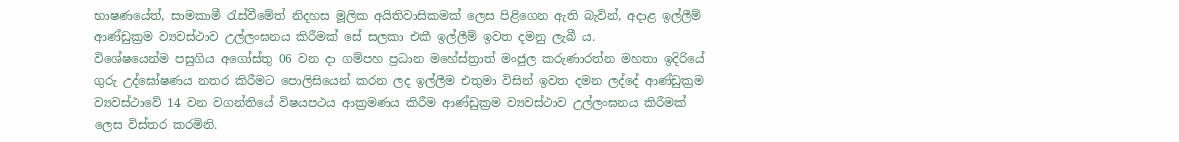භාෂණයේත්, සාමකාමී රැස්වීමේත් නිදහස මූලික අයිතිවාසිකමක් ලෙස පිළිගෙන ඇති බැවින්, අදාළ ඉල්ලීම් ආණ්ඩුක්‍රම ව්‍යවස්ථාව උල්ලංඝනය කිරීමක් සේ සලකා එකී ඉල්ලීම් ඉවත දමනු ලැබී ය.
විශේෂයෙන්ම පසුගිය අගෝස්තු 06 වන දා ගම්පහ ප්‍රධාන මහේස්ත්‍රාත් මංජුල කරුණාරත්න මහතා ඉදිරියේ ගුරු උද්ඝෝෂණය නතර කිරීමට පොලිසියෙන් කරන ලද ඉල්ලීම එතුමා විසින් ඉවත දමන ලද්දේ ආණ්ඩුක්‍රම ව්‍යවස්ථාවේ 14 වන වගන්තියේ විෂයපථය ආක්‍රමණය කිරීම ආණ්ඩුක්‍රම ව්‍යවස්ථාව උල්ලංඝනය කිරීමක් ලෙස විස්තර කරමිනි.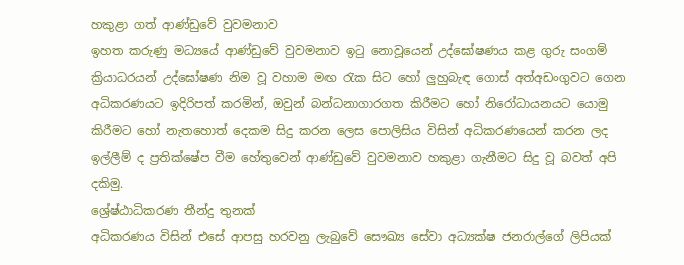හකුළා ගත් ආණ්ඩුවේ වුවමනාව
ඉහත කරුණු මධ්‍යයේ ආණ්ඩුවේ වුවමනාව ඉටු නොවූයෙන් උද්ඝෝෂණය කළ ගුරු සංගම් ක්‍රියාධරයන් උද්ඝෝෂණ නිම වූ වහාම මඟ රැක සිට හෝ ලුහුබැඳ ගොස් අත්අඩංගුවට ගෙන අධිකරණයට ඉදිරිපත් කරමින්, ඔවුන් බන්ධනාගාරගත කිරීමට හෝ නිරෝධායනයට යොමු කිරීමට හෝ නැතහොත් දෙකම සිදු කරන ලෙස පොලිසිය විසින් අධිකරණයෙන් කරන ලද ඉල්ලීම් ද ප්‍රතික්ෂේප වීම හේතුවෙන් ආණ්ඩුවේ වුවමනාව හකුළා ගැනීමට සිදු වූ බවත් අපි දකිමු.
ශ්‍රේෂ්ඨාධිකරණ තීන්දු තුනක්
අධිකරණය විසින් එසේ ආපසු හරවනු ලැබුවේ සෞඛ්‍ය සේවා අධ්‍යක්ෂ ජනරාල්ගේ ලිපියක්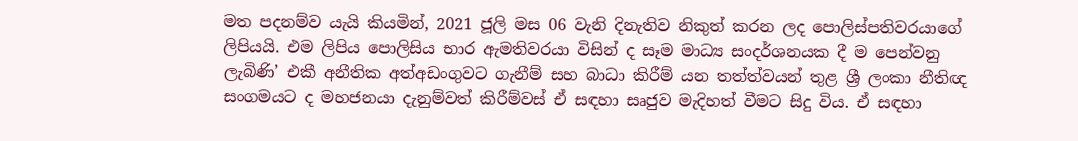මත පදනම්ව යැයි කියමින්, 2021 ජූලි මස 06 වැනි දිනැතිව නිකුත් කරන ලද පොලිස්පතිවරයාගේ ලිපියයි. එම ලිපිය පොලිසිය භාර ඇමතිවරයා විසින් ද සෑම මාධ්‍ය සංදර්ශනයක දී ම පෙන්වනු ලැබිණි’ එකී අනීතික අත්අඩංගුවට ගැනීම් සහ බාධා කිරීම් යන තත්ත්වයන් තුළ ශ්‍රී ලංකා නීතිඥ සංගමයට ද මහජනයා දැනුම්වත් කිරීම්වස් ඒ සඳහා සෘජුව මැදිහත් වීමට සිදු විය. ඒ සඳහා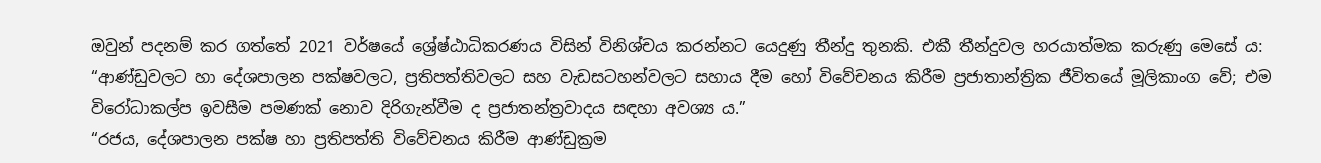ඔවුන් පදනම් කර ගත්තේ 2021 වර්ෂයේ ශ්‍රේෂ්ඨාධිකරණය විසින් විනිශ්චය කරන්නට යෙදුණු තීන්දු තුනකි. එකී තීන්දුවල හරයාත්මක කරුණු මෙසේ ය:
“ආණ්ඩුවලට හා දේශපාලන පක්ෂවලට, ප්‍රතිපත්තිවලට සහ වැඩසටහන්වලට සහාය දීම හෝ විවේචනය කිරීම ප්‍රජාතාන්ත්‍රික ජීවිතයේ මූලිකාංග වේ; එම විරෝධාකල්ප ඉවසීම පමණක් නොව දිරිගැන්වීම ද ප්‍රජාතන්ත්‍රවාදය සඳහා අවශ්‍ය ය.”
“රජය, දේශපාලන පක්ෂ හා ප්‍රතිපත්ති විවේචනය කිරීම ආණ්ඩුක්‍රම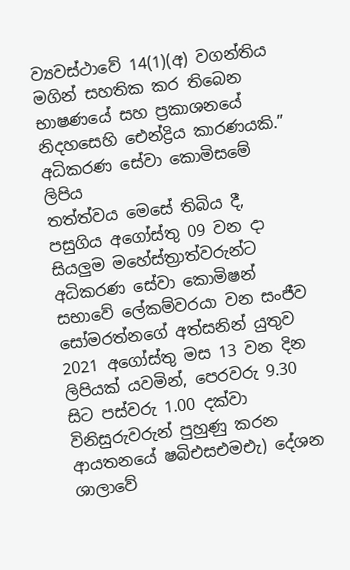ව්‍යවස්ථාවේ 14(1)(අ) වගන්තිය මගින් සහතික කර තිබෙන භාෂණයේ සහ ප්‍රකාශනයේ නිදහසෙහි ඓන්ද්‍රිය කාරණයකි.”
අධිකරණ සේවා කොමිසමේ ලිපිය
තත්ත්වය මෙසේ තිබිය දී, පසුගිය අගෝස්තු 09 වන දා සියලුම මහේස්ත්‍රාත්වරුන්ට අධිකරණ සේවා කොමිෂන් සභාවේ ලේකම්වරයා වන සංජීව සෝමරත්නගේ අත්සනින් යුතුව 2021 අගෝස්තු මස 13 වන දින ලිපියක් යවමින්, පෙරවරු 9.30 සිට පස්වරු 1.00 දක්වා විනිසුරුවරුන් පුහුණු කරන ආයතනයේ ෂබිඑසඑමඑැ) දේශන ශාලාවේ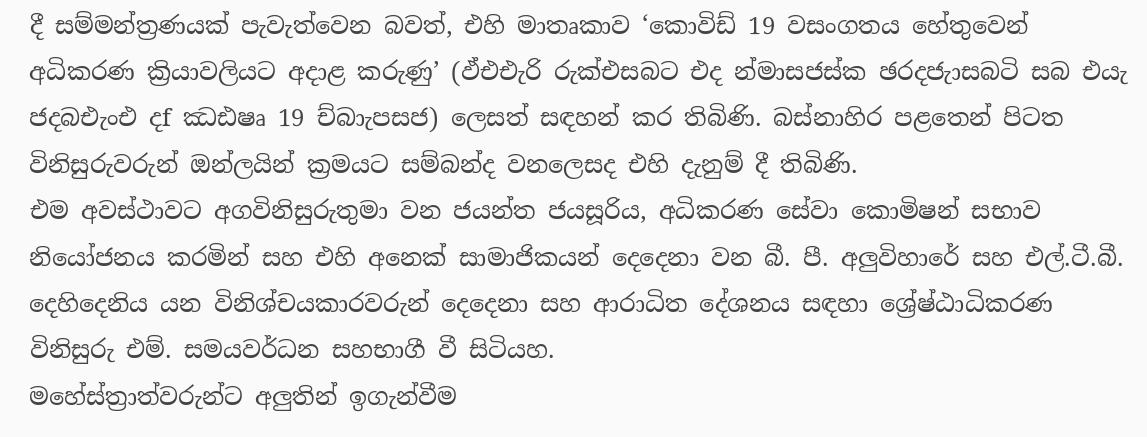දී සම්මන්ත්‍රණයක් පැවැත්වෙන බවත්, එහි මාතෘකාව ‘කොවිඩ් 19 වසංගතය හේතුවෙන් අධිකරණ ක්‍රියාවලියට අදාළ කරුණු’ (ඵ්එඑැරි රුක්එසබට එද න්‍මාසජස්ක ඡරදජැාසබටි සබ එයැ ජදබඑැංඑ දf ඣඪෂෘ 19 ච්බාැපසජ) ලෙසත් සඳහන් කර තිබිණි. බස්නාහිර පළතෙන් පිටත විනිසුරුවරුන් ඔන්ලයින් ක්‍රමයට සම්බන්ද වනලෙසද එහි දැනුම් දී තිබිණි.
එම අවස්ථාවට අගවිනිසුරුතුමා වන ජයන්ත ජයසූරිය, අධිකරණ සේවා කොමිෂන් සභාව නියෝජනය කරමින් සහ එහි අනෙක් සාමාජිකයන් දෙදෙනා වන බී. පී. අලුවිහාරේ සහ එල්.ටී.බී. දෙහිදෙනිය යන විනිශ්චයකාරවරුන් දෙදෙනා සහ ආරාධිත දේශනය සඳහා ශ්‍රේෂ්ඨාධිකරණ විනිසුරු එම්. සමයවර්ධන සහභාගී වී සිටියහ.
මහේස්ත්‍රාත්වරුන්ට අලුතින් ඉගැන්වීම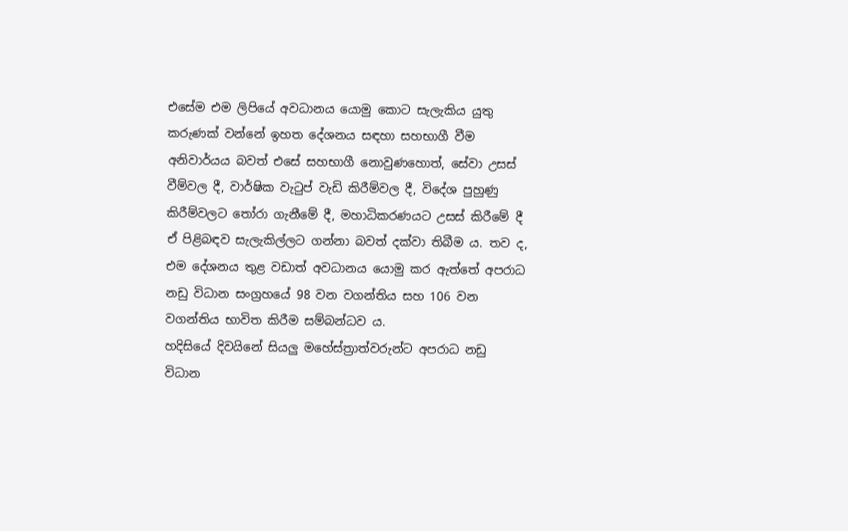එසේම එම ලිපියේ අවධානය යොමු කොට සැලැකිය යුතු කරුණක් වන්නේ ඉහත දේශනය සඳහා සහභාගී වීම අනිවාර්යය බවත් එසේ සහභාගී නොවුණහොත්, සේවා උසස් වීම්වල දී, වාර්ෂික වැටුප් වැඩි කිරීම්වල දී, විදේශ පුහුණු කිරීම්වලට තෝරා ගැනීමේ දී, මහාධිකරණයට උසස් කිරීමේ දී ඒ පිළිබඳව සැලැකිල්ලට ගන්නා බවත් දක්වා තිබීම ය. තව ද, එම දේශනය තුළ වඩාත් අවධානය යොමු කර ඇත්තේ අපරාධ නඩු විධාන සංග්‍රහයේ 98 වන වගන්තිය සහ 106 වන වගන්තිය භාවිත කිරීම සම්බන්ධව ය.
හදිසියේ දිවයිනේ සියලු මහේස්ත්‍රාත්වරුන්ට අපරාධ නඩු විධාන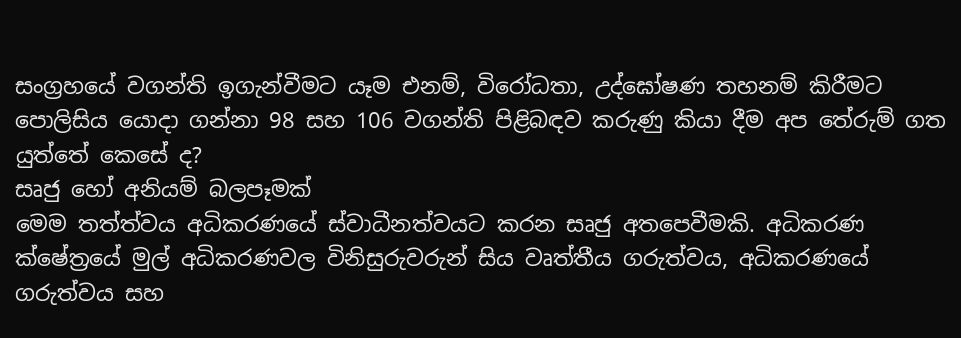සංග්‍රහයේ වගන්ති ඉගැන්වීමට යෑම එනම්, විරෝධතා, උද්ඝෝෂණ තහනම් කිරීමට පොලිසිය යොදා ගන්නා 98 සහ 106 වගන්ති පිළිබඳව කරුණු කියා දීම අප තේරුම් ගත යුත්තේ කෙසේ ද?
සෘජු හෝ අනියම් බලපෑමක්
මෙම තත්ත්වය අධිකරණයේ ස්වාධීනත්වයට කරන සෘජු අතපෙවීමකි. අධිකරණ ක්ෂේත්‍රයේ මුල් අධිකරණවල විනිසුරුවරුන් සිය වෘත්තීය ගරුත්වය, අධිකරණයේ ගරුත්වය සහ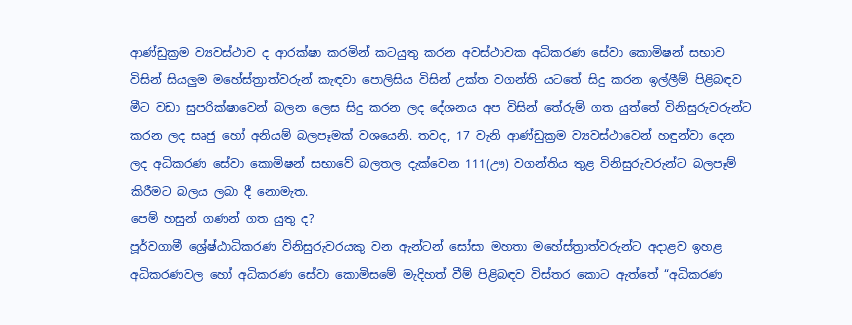ආණ්ඩුක්‍රම ව්‍යවස්ථාව ද ආරක්ෂා කරමින් කටයුතු කරන අවස්ථාවක අධිකරණ සේවා කොමිෂන් සභාව විසින් සියලුම මහේස්ත්‍රාත්වරුන් කැඳවා පොලිසිය විසින් උක්ත වගන්ති යටතේ සිදු කරන ඉල්ලීම් පිළිබඳව මීට වඩා සුපරික්ෂාවෙන් බලන ලෙස සිදු කරන ලද දේශනය අප විසින් තේරුම් ගත යුත්තේ විනිසුරුවරුන්ට කරන ලද සෘජු හෝ අනියම් බලපෑමක් වශයෙනි. තවද, 17 වැනි ආණ්ඩුක්‍රම ව්‍යවස්ථාවෙන් හඳුන්වා දෙන ලද අධිකරණ සේවා කොමිෂන් සභාවේ බලතල දැක්වෙන 111(ඌ) වගන්තිය තුළ විනිසුරුවරුන්ට බලපෑම් කිරීමට බලය ලබා දී නොමැත.
පෙම් හසුන් ගණන් ගත යුතු ද?
පූර්වගාමී ශ්‍රේෂ්ඨාධිකරණ විනිසුරුවරයකු වන ඇන්ටන් සෝසා මහතා මහේස්ත්‍රාත්වරුන්ට අදාළව ඉහළ අධිකරණවල හෝ අධිකරණ සේවා කොමිසමේ මැදිහත් වීම් පිළිබඳව විස්තර කොට ඇත්තේ “අධිකරණ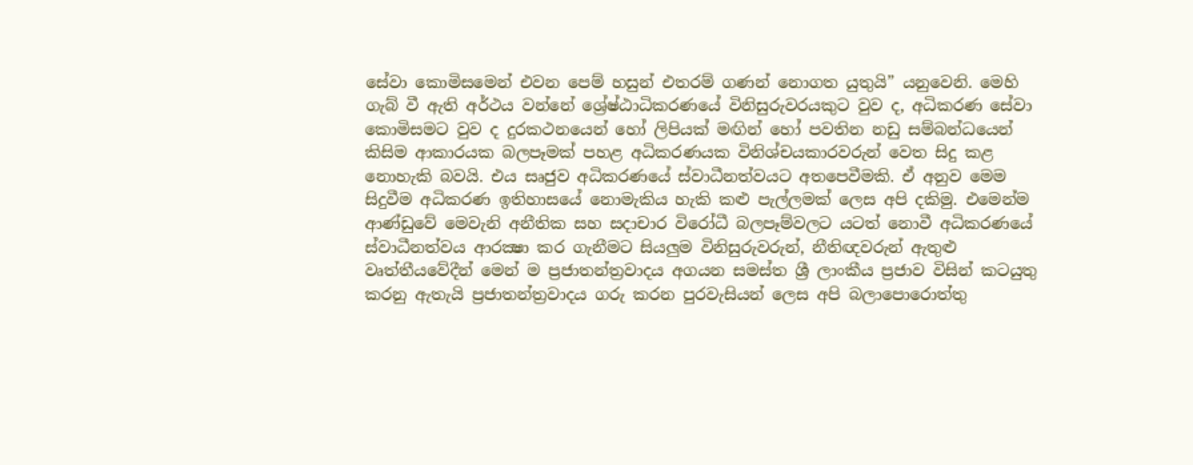සේවා කොමිසමෙන් එවන පෙම් හසුන් එතරම් ගණන් නොගත යුතුයි” යනුවෙනි. මෙහි ගැබ් වී ඇති අර්ථය වන්නේ ශ්‍රේෂ්ඨාධිකරණයේ විනිසුරුවරයකුට වුව ද, අධිකරණ සේවා කොමිසමට වුව ද දුරකථනයෙන් හෝ ලිපියක් මඟින් හෝ පවතින නඩු සම්බන්ධයෙන් කිසිම ආකාරයක බලපෑමක් පහළ අධිකරණයක විනිශ්චයකාරවරුන් වෙත සිදු කළ නොහැකි බවයි. එය සෘජුව අධිකරණයේ ස්වාධීනත්වයට අතපෙවීමකි. ඒ අනුව මෙම සිදුවීම අධිකරණ ඉතිහාසයේ නොමැකිය හැකි කළු පැල්ලමක් ලෙස අපි දකිමු. එමෙන්ම ආණ්ඩුවේ මෙවැනි අනීතික සහ සදාචාර විරෝධී බලපෑම්වලට යටත් නොවී අධිකරණයේ ස්වාධීනත්වය ආරක්‍ෂා කර ගැනීමට සියලුම විනිසුරුවරුන්, නීතිඥවරුන් ඇතුළු වෘත්තීයවේදීන් මෙන් ම ප්‍රජාතන්ත්‍රවාදය අගයන සමස්ත ශ්‍රී ලාංකීය ප්‍රජාව විසින් කටයුතු කරනු ඇතැයි ප්‍රජාතන්ත්‍රවාදය ගරු කරන පුරවැසියන් ලෙස අපි බලාපොරොත්තු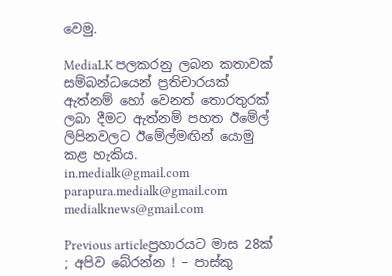වෙමු.

MediaLK පලකරනු ලබන කතාවක් සම්බන්ධයෙන් ප්‍රතිචාරයක් ඇත්නම් හෝ වෙනත් තොරතුරක් ලබා දීමට ඇත්නම් පහත ඊමේල් ලිපිනවලට ඊමේල්මඟින් යොමු කළ හැකිය.
in.medialk@gmail.com
parapura.medialk@gmail.com
medialknews@gmail.com

Previous articleප්‍රහාරයට මාස 28ක් ; අපිව බේරන්න ! – පාස්කු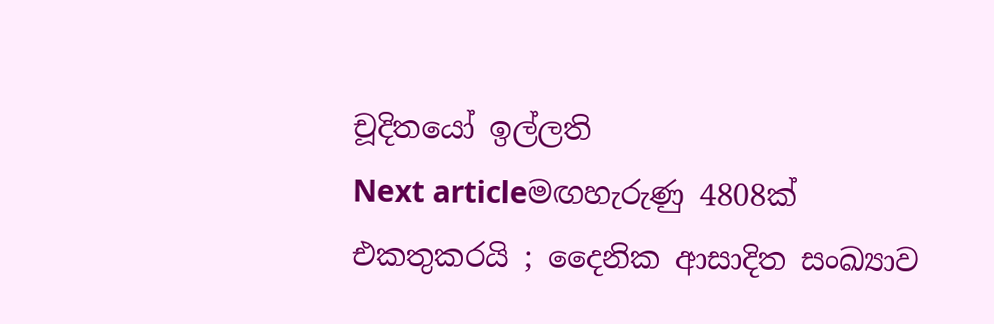චූදිතයෝ ඉල්ලති
Next articleමඟහැරුණු 4808ක් එකතුකරයි ; දෛනික ආසාදිත සංඛ්‍යාව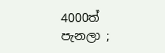4000ත් පැනලා ;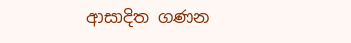ආසාදිත ගණන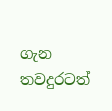ගැන තවදුරටත්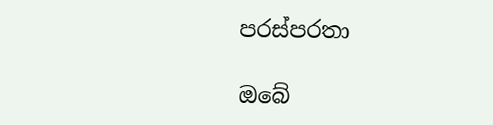පරස්පරතා

ඔබේ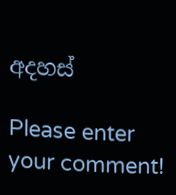අදහස්

Please enter your comment!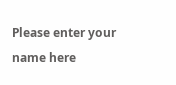Please enter your name here